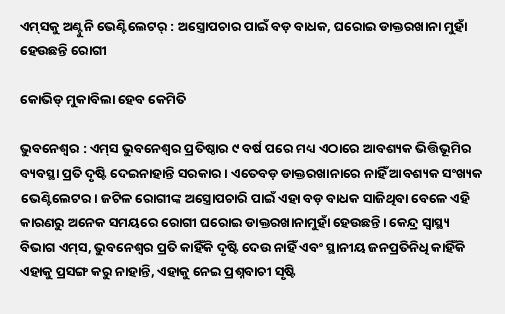ଏମ୍‌ସକୁ ଅଣ୍ଟୁନି ଭେଣ୍ଟିଲେଟର୍ : ଅସ୍ତ୍ରୋପଚାର ପାଇଁ ବଡ଼ ବାଧକ, ଘରୋଇ ଡାକ୍ତରଖାନା ମୁହାଁ ହେଉଛନ୍ତି ରୋଗୀ

କୋଭିଡ୍‌ ମୁକାବିଲା ହେବ କେମିତି

ଭୁବନେଶ୍ବର : ଏମ୍‌ସ ଭୁବନେଶ୍ବର ପ୍ରତିଷ୍ଠାର ୯ ବର୍ଷ ପରେ ମଧ୍ୟ ଏଠାରେ ଆବଶ୍ୟକ ଭିତ୍ତିଭୂମିର ବ୍ୟବସ୍ଥା ପ୍ରତି ଦୃଷ୍ଟି ଦେଇନାହାନ୍ତି ସରକାର। ଏତେବଡ଼ ଡାକ୍ତରଖାନାରେ ନାହିଁ ଆବଶ୍ୟକ ସଂଖ୍ୟକ ଭେଣ୍ଟିଲେଟର। ଜଟିଳ ରୋଗୀଙ୍କ ଅସ୍ତ୍ରୋପଚାରି ପାଇଁ ଏହା ବଡ଼ ବାଧକ ସାଜିଥିବା ବେଳେ ଏହି କାରଣରୁ ଅନେକ ସମୟରେ ରୋଗୀ ଘରୋଇ ଡାକ୍ତରଖାନାମୁହାଁ ହେଉଛନ୍ତି। କେନ୍ଦ୍ର ସ୍ବାସ୍ଥ୍ୟ ବିଭାଗ ଏମ୍‌ସ, ଭୁବନେଶ୍ବର ପ୍ରତି କାହିଁକି ଦୃଷ୍ଟି ଦେଉ ନାହିଁ ଏବଂ ସ୍ଥାନୀୟ ଜନପ୍ରତିନିଧି କାହିଁକି ଏହାକୁ ପ୍ରସଙ୍ଗ କରୁ ନାହାନ୍ତି, ଏହାକୁ ନେଇ ପ୍ରଶ୍ନବାଚୀ ସୃଷ୍ଟି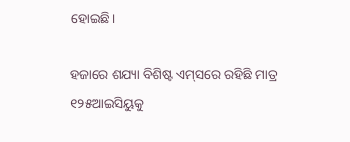ହୋଇଛି।

ହଜାରେ ଶଯ୍ୟା ବିଶିଷ୍ଟ ଏମ୍‌ସରେ ରହିଛି ମାତ୍ର ୧୨୫ଆଇସିୟୁକୁ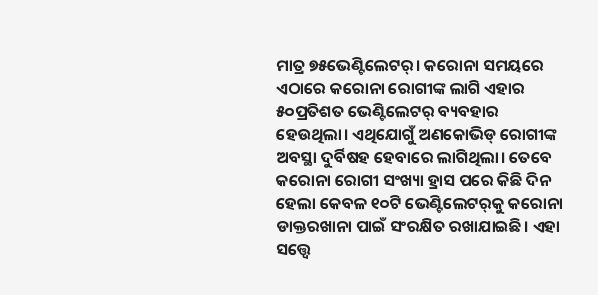ମାତ୍ର ୭୫ଭେଣ୍ଟିଲେଟର୍‌। କରୋନା ସମୟରେ ଏଠାରେ କରୋନା ରୋଗୀଙ୍କ ଲାଗି ଏହାର ୫୦ପ୍ରତିଶତ ଭେଣ୍ଟିଲେଟର୍‌ ବ୍ୟବହାର ହେଉଥିଲା। ଏଥିଯୋଗୁଁ ଅଣକୋଭିଡ୍‌ ରୋଗୀଙ୍କ ଅବସ୍ଥା ଦୁର୍ବିଷହ ହେବାରେ ଲାଗିଥିଲା। ତେବେ କରୋନା ରୋଗୀ ସଂଖ୍ୟା ହ୍ରାସ ପରେ କିଛି ଦିନ ହେଲା କେବଳ ୧୦ଟି ଭେଣ୍ଟିଲେଟର୍‌କୁ କରୋନା ଡାକ୍ତରଖାନା ପାଇଁ ସଂରକ୍ଷିତ ରଖାଯାଇଛି। ଏହା ସତ୍ତ୍ବେ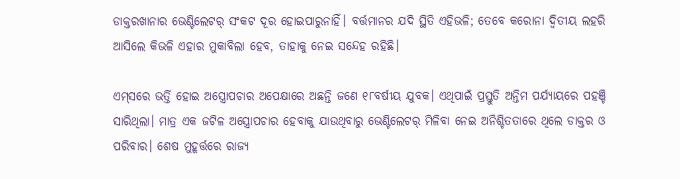ଡାକ୍ତରଖାନାର ଭେଣ୍ଟିଲେଟର୍‌ ସଂକଟ ଦୂର ହୋଇପାରୁନାହିଁ। ବର୍ତ୍ତମାନର ଯଦି ସ୍ଥିତି ଏହିଭଳି; ତେବେ କରୋନା ଦ୍ବିତୀୟ ଲହରି ଆସିଲେ କିଭଳି ଏହାର ମୁକାବିଲା ହେବ, ତାହାକୁ ନେଇ ସନ୍ଦେହ ରହିଛି।

ଏମ୍‌ସରେ ଭର୍ତ୍ତି ହୋଇ ଅସ୍ତ୍ରୋପଚାର ଅପେକ୍ଷାରେ ଅଛନ୍ତି ଜଣେ ୧୮ବର୍ଷୀୟ ଯୁବକ। ଏଥିପାଇଁ ପ୍ରସ୍ତୁତି ଅନ୍ତିମ ପର୍ଯ୍ୟାୟରେ ପହଞ୍ଚି ସାରିଥିଲା। ମାତ୍ର ଏକ ଜଟିଳ ଅସ୍ତ୍ରୋପଚାର ହେବାକୁ ଯାଉଥିବାରୁ ଭେଣ୍ଟିଲେଟର୍‌ ମିଳିବା ନେଇ ଅନିଶ୍ଚିତତାରେ ଥିଲେ ଡାକ୍ତର ଓ ପରିବାର। ଶେଷ ମୁହୂର୍ତ୍ତରେ ରାଜ୍ୟ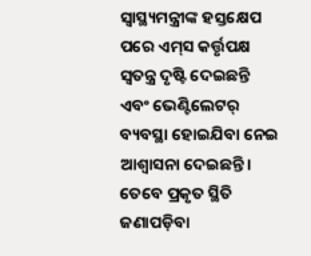ସ୍ବାସ୍ଥ୍ୟମନ୍ତ୍ରୀଙ୍କ ହସ୍ତକ୍ଷେପ ପରେ ଏମ୍‌ସ କର୍ତ୍ତୃପକ୍ଷ ସ୍ବତନ୍ତ୍ର ଦୃଷ୍ଟି ଦେଇଛନ୍ତି ଏବଂ ଭେଣ୍ଟିଲେଟର୍‌ ବ୍ୟବସ୍ଥା ହୋଇଯିବା ନେଇ ଆଶ୍ବାସନା ଦେଇଛନ୍ତି। ତେବେ ପ୍ରକୃତ ସ୍ଥିତି ଜଣାପଡ଼ିବା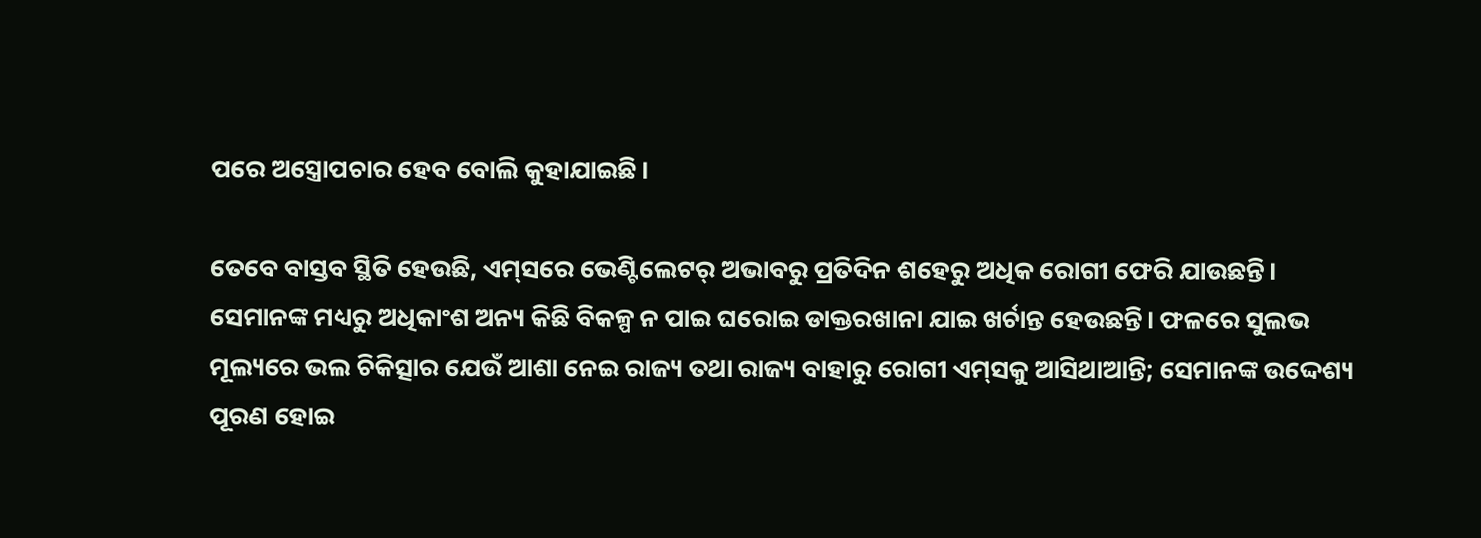ପରେ ଅସ୍ତ୍ରୋପଚାର ହେବ ବୋଲି କୁହାଯାଇଛି।

ତେବେ ବାସ୍ତବ ସ୍ଥିତି ‌ହେଉଛି, ଏମ୍‌ସରେ ଭେଣ୍ଟିଲେଟର୍‌ ଅଭାବରୁ ପ୍ରତିଦିନ ଶହେରୁ ଅଧିକ ରୋଗୀ ଫେରି ଯାଉଛନ୍ତି। ସେମାନଙ୍କ ମଧ୍ୟରୁ ଅଧିକାଂଶ ଅନ୍ୟ କିଛି ବିକଳ୍ପ ନ ପାଇ ଘରୋଇ ଡାକ୍ତରଖାନା ଯାଇ ଖର୍ଚାନ୍ତ ହେଉଛନ୍ତି। ଫଳରେ ସୁଲଭ ମୂଲ୍ୟରେ ଭଲ ଚିକିତ୍ସାର ଯେଉଁ ଆଶା ନେଇ ରାଜ୍ୟ ତଥା ରାଜ୍ୟ ବାହାରୁ ରୋଗୀ ଏମ୍‌ସକୁ ଆସିଥାଆନ୍ତି; ସେମାନଙ୍କ ଉଦ୍ଦେଶ୍ୟ ପୂରଣ ହୋଇ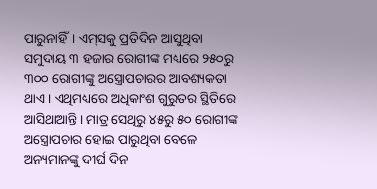ପାରୁନାହିଁ। ଏମ୍‌ସକୁ ପ୍ରତିଦିନ ଆସୁଥିବା ସମୁଦାୟ ୩ ହଜାର ରୋଗୀଙ୍କ ମଧ୍ୟରେ ୨୫୦ରୁ ୩୦୦ ରୋଗୀଙ୍କୁ ଅସ୍ତ୍ରୋପଚାରର ଆବଶ୍ୟକତା ଥାଏ। ଏଥିମଧ୍ୟରେ ଅଧିକାଂଶ ଗୁରୁତର ସ୍ଥିତିରେ ଆସିଥାଆନ୍ତି। ମାତ୍ର ସେଥିରୁ ୪୫ରୁ ୫୦ ରୋଗୀଙ୍କ ଅସ୍ତ୍ରୋପଚାର ହୋଇ ପାରୁଥିବା ବେଳେ ଅନ୍ୟମାନଙ୍କୁ ଦୀର୍ଘ ଦିନ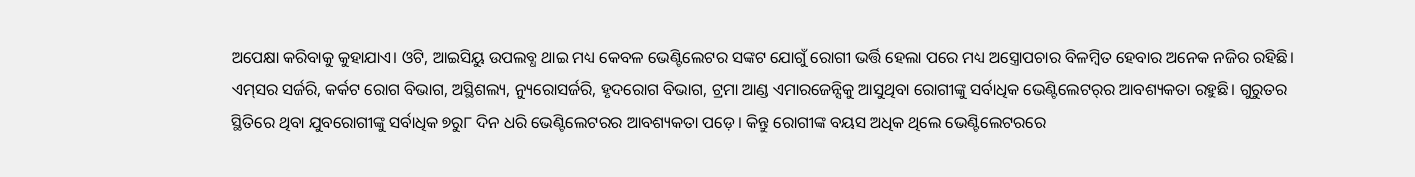ଅପେକ୍ଷା କରିବାକୁ କୁହାଯାଏ। ଓଟି, ଆଇସିୟୁ ଉପଲବ୍ଧ ଥାଇ ମଧ୍ୟ କେବଳ ଭେଣ୍ଟିଲେଟର ସଙ୍କଟ ଯୋଗୁଁ ରୋଗୀ ଭର୍ତ୍ତି ହେଲା ପରେ ମଧ୍ୟ ଅସ୍ତ୍ରୋପଚାର ବିଳମ୍ବିତ ହେବାର ଅନେକ ନଜିର ରହିଛି। ଏମ୍‌ସର ସର୍ଜରି, କର୍କଟ ରୋଗ ବିଭାଗ, ଅସ୍ଥିଶଲ୍ୟ, ନ୍ୟୁରୋସର୍ଜରି, ହୃଦରୋଗ ବିଭାଗ, ଟ୍ରମା ଆଣ୍ଡ ଏମାରଜେନ୍ସିକୁ ଆସୁଥିବା ରୋଗୀଙ୍କୁ ସର୍ବାଧିକ ଭେଣ୍ଟିଲେଟର୍‌ର ଆବଶ୍ୟକତା ରହୁଛି। ଗୁରୁତର ସ୍ଥିତିରେ ଥିବା ଯୁବରୋଗୀଙ୍କୁ ସର୍ବାଧିକ ୭ରୁ୮ ଦିନ ଧରି ଭେଣ୍ଟିଲେଟରର ଆବଶ୍ୟକତା ପଡ଼େ। କିନ୍ତୁ ରୋଗୀଙ୍କ ବୟସ ଅଧିକ ଥିଲେ ଭେଣ୍ଟିଲେଟରରେ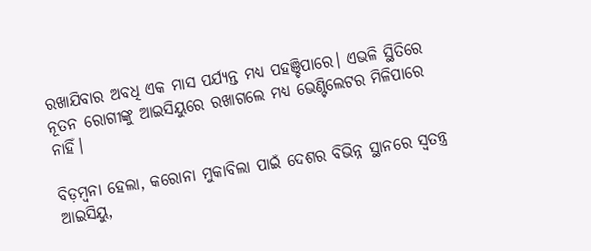ରଖାଯିବାର ଅବଧି ଏକ ମାସ ପର୍ଯ୍ୟନ୍ତ ମଧ୍ୟ ପହଞ୍ଚିପାରେ। ଏଭଳି ସ୍ଥିତିରେ ନୂତନ ରୋଗୀଙ୍କୁ ଆଇସିୟୁରେ ରଖାଗଲେ ମଧ୍ୟ ଭେଣ୍ଟିଲେଟର ମିଳିପାରେ ନାହିଁ।

ବିଡ଼ମ୍ବନା ହେଲା, କରୋନା ମୁକାବିଲା ପାଇଁ ଦେଶର ବିଭିନ୍ନ ସ୍ଥାନରେ ସ୍ବତନ୍ତ୍ର ଆଇସିୟୁ,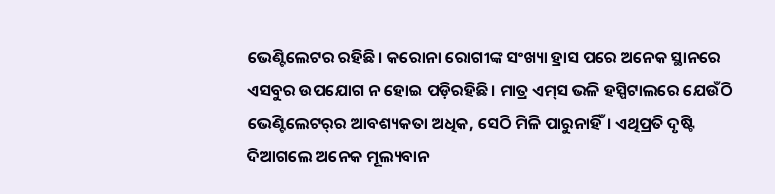ଭେଣ୍ଟିଲେଟର ରହିଛି। କରୋନା ରୋଗୀଙ୍କ ସଂଖ୍ୟା ହ୍ରାସ ପରେ ଅନେକ ସ୍ଥାନରେ ଏସବୁର ଉପଯୋଗ ନ ହୋଇ ପଡ଼ିରହିଛି। ମାତ୍ର ଏମ୍‌ସ ଭଳି ହସ୍ପିଟାଲରେ ଯେଉଁଠି ଭେଣ୍ଟିଲେଟର୍‌ର ଆବଶ୍ୟକତା ଅଧିକ, ସେଠି ମିଳି ପାରୁନାହିଁ। ଏଥିପ୍ରତି ଦୃଷ୍ଟି ଦିଆଗଲେ ଅନେକ ମୂଲ୍ୟବାନ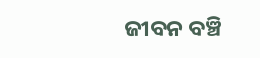ଜୀବନ ବଞ୍ଚି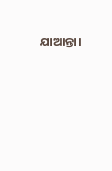ଯାଆନ୍ତା।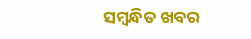ସମ୍ବନ୍ଧିତ ଖବର